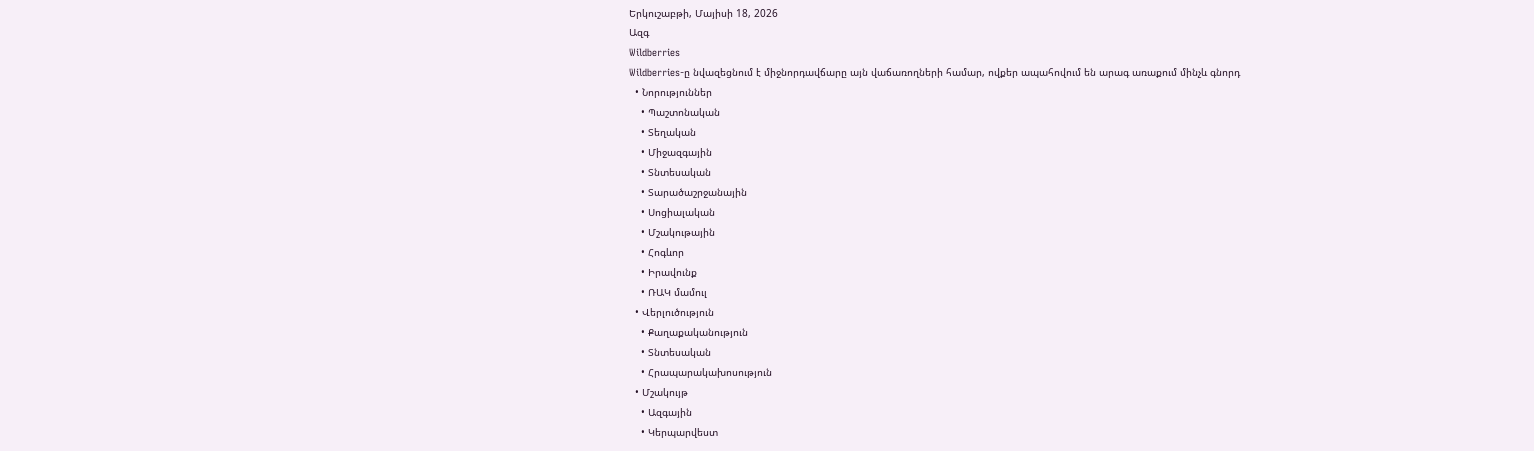Երկուշաբթի, Մայիսի 18, 2026
Ազգ
Wildberries
Wildberries-ը նվազեցնում է միջնորդավճարը այն վաճառողների համար, ովքեր ապահովում են արագ առաքում մինչև գնորդ
  • Նորություններ
    • Պաշտոնական
    • Տեղական
    • Միջազգային
    • Տնտեսական
    • Տարածաշրջանային
    • Սոցիալական
    • Մշակութային
    • Հոգևոր
    • Իրավունք
    • ՌԱԿ մամուլ
  • Վերլուծություն
    • Քաղաքականություն
    • Տնտեսական
    • Հրապարակախոսություն
  • Մշակույթ
    • Ազգային
    • Կերպարվեստ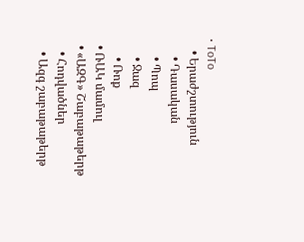• ToTo
    • Երաժշտություն
      • Դասական
      • Պոպ
      • Ջազ
      • Ռոք
  • ՌԱԿ մամուլ
  • «ԱԶԳ» Շաբաթաթերթ
    • Հոդվածներ
    • Ազգ շաբաթաթերթ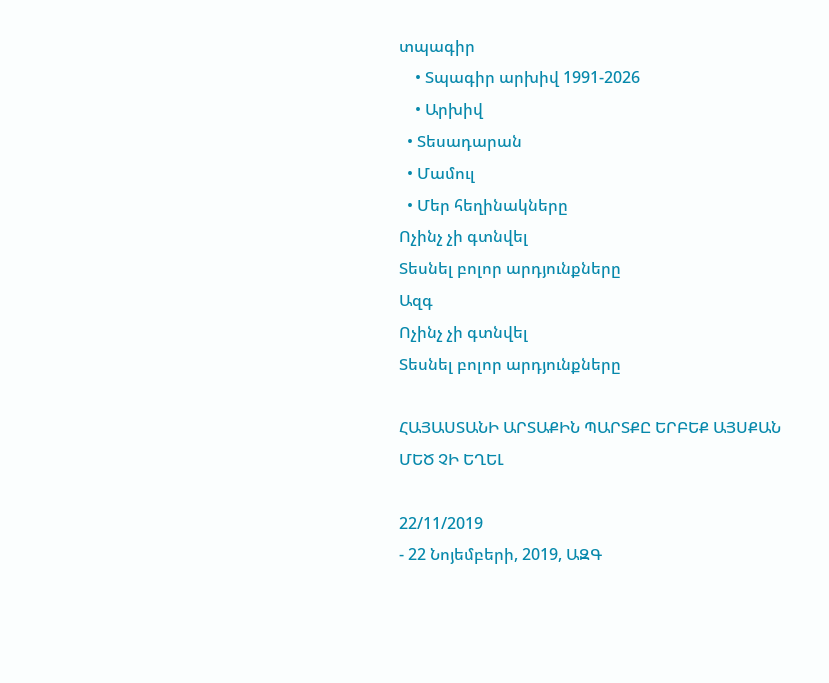տպագիր
    • Տպագիր արխիվ 1991-2026
    • Արխիվ
  • Տեսադարան
  • Մամուլ
  • Մեր հեղինակները
Ոչինչ չի գտնվել
Տեսնել բոլոր արդյունքները
Ազգ
Ոչինչ չի գտնվել
Տեսնել բոլոր արդյունքները

ՀԱՅԱՍՏԱՆԻ ԱՐՏԱՔԻՆ ՊԱՐՏՔԸ ԵՐԲԵՔ ԱՅՍՔԱՆ ՄԵԾ ՉԻ ԵՂԵԼ

22/11/2019
- 22 Նոյեմբերի, 2019, ԱԶԳ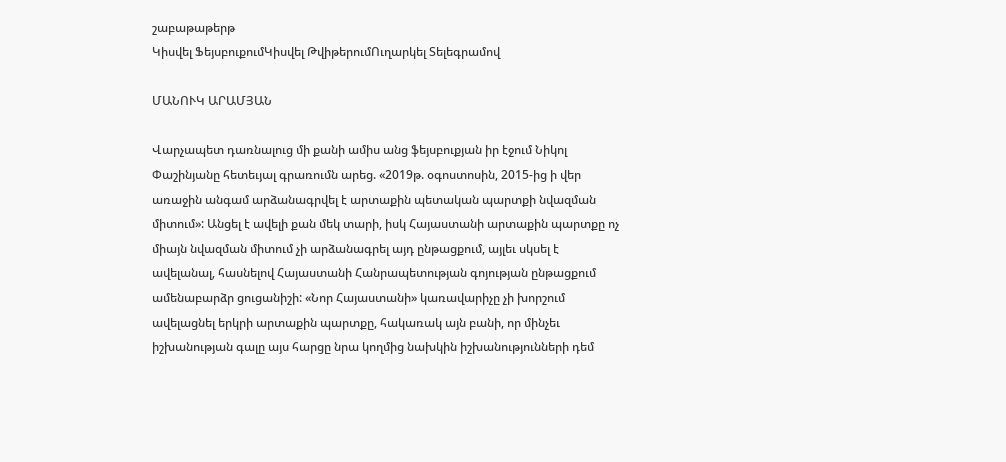շաբաթաթերթ
Կիսվել ՖեյսբուքումԿիսվել ԹվիթերումՈւղարկել Տելեգրամով

ՄԱՆՈՒԿ ԱՐԱՄՅԱՆ

Վարչապետ դառնալուց մի քանի ամիս անց ֆեյսբուքյան իր էջում Նիկոլ Փաշինյանը հետեւյալ գրառումն արեց. «2019թ. օգոստոսին, 2015-ից ի վեր առաջին անգամ արձանագրվել է արտաքին պետական պարտքի նվազման միտում»: Անցել է ավելի քան մեկ տարի, իսկ Հայաստանի արտաքին պարտքը ոչ միայն նվազման միտում չի արձանագրել այդ ընթացքում, այլեւ սկսել է ավելանալ, հասնելով Հայաստանի Հանրապետության գոյության ընթացքում ամենաբարձր ցուցանիշի: «Նոր Հայաստանի» կառավարիչը չի խորշում ավելացնել երկրի արտաքին պարտքը, հակառակ այն բանի, որ մինչեւ իշխանության գալը այս հարցը նրա կողմից նախկին իշխանությունների դեմ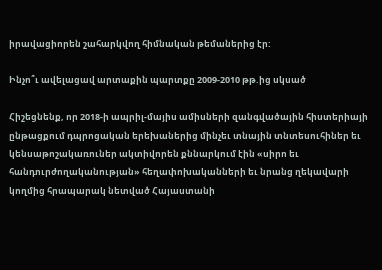իրավացիորեն շահարկվող հիմնական թեմաներից էր:

Ինչո՞ւ ավելացավ արտաքին պարտքը 2009-2010 թթ.ից սկսած

Հիշեցնենք, որ 2018-ի ապրիլ-մայիս ամիսների զանգվածային հիստերիայի ընթացքում դպրոցական երեխաներից մինչեւ տնային տնտեսուհիներ եւ կենսաթոշակառուներ ակտիվորեն քննարկում էին «սիրո եւ հանդուրժողականության» հեղափոխականների եւ նրանց ղեկավարի կողմից հրապարակ նետված Հայաստանի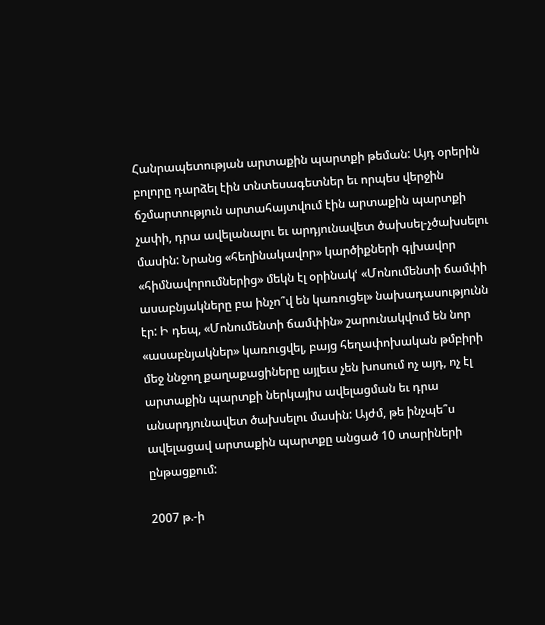Հանրապետության արտաքին պարտքի թեման: Այդ օրերին բոլորը դարձել էին տնտեսագետներ եւ որպես վերջին ճշմարտություն արտահայտվում էին արտաքին պարտքի չափի, դրա ավելանալու եւ արդյունավետ ծախսել-չծախսելու մասին: Նրանց «հեղինակավոր» կարծիքների գլխավոր «հիմնավորումներից» մեկն էլ օրինակՙ «Մոնումենտի ճամփի ասաբնյակները բա ինչո՞վ են կառուցել» նախադասությունն էր: Ի դեպ, «Մոնումենտի ճամփին» շարունակվում են նոր «ասաբնյակներ» կառուցվել, բայց հեղափոխական թմբիրի մեջ ննջող քաղաքացիները այլեւս չեն խոսում ոչ այդ, ոչ էլ արտաքին պարտքի ներկայիս ավելացման եւ դրա անարդյունավետ ծախսելու մասին: Այժմ, թե ինչպե՞ս ավելացավ արտաքին պարտքը անցած 10 տարիների ընթացքում:

2007 թ.-ի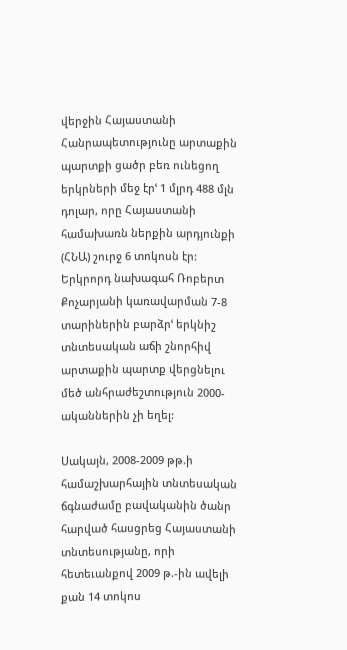վերջին Հայաստանի Հանրապետությունը արտաքին պարտքի ցածր բեռ ունեցող երկրների մեջ էրՙ 1 մլրդ 488 մլն դոլար, որը Հայաստանի համախառն ներքին արդյունքի (ՀՆԱ) շուրջ 6 տոկոսն էր: Երկրորդ նախագահ Ռոբերտ Քոչարյանի կառավարման 7-8 տարիներին բարձրՙ երկնիշ տնտեսական աճի շնորհիվ արտաքին պարտք վերցնելու մեծ անհրաժեշտություն 2000-ականներին չի եղել:

Սակայն, 2008-2009 թթ.ի համաշխարհային տնտեսական ճգնաժամը բավականին ծանր հարված հասցրեց Հայաստանի տնտեսությանը, որի հետեւանքով 2009 թ.-ին ավելի քան 14 տոկոս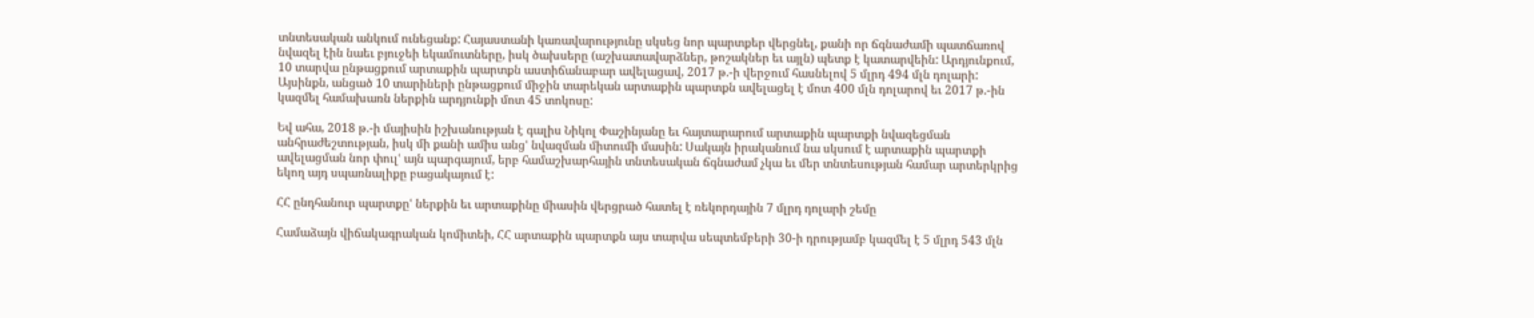տնտեսական անկում ունեցանք: Հայաստանի կառավարությունը սկսեց նոր պարտքեր վերցնել, քանի որ ճգնաժամի պատճառով նվազել էին նաեւ բյուջեի եկամուտները, իսկ ծախսերը (աշխատավարձներ, թոշակներ եւ այլն) պետք է կատարվեին: Արդյունքում, 10 տարվա ընթացքում արտաքին պարտքն աստիճանաբար ավելացավ, 2017 թ.-ի վերջում հասնելով 5 մլրդ 494 մլն դոլարի: Այսինքն, անցած 10 տարիների ընթացքում միջին տարեկան արտաքին պարտքն ավելացել է մոտ 400 մլն դոլարով եւ 2017 թ.-ին կազմել համախառն ներքին արդյունքի մոտ 45 տոկոսը:

Եվ ահա, 2018 թ.-ի մայիսին իշխանության է գալիս Նիկոլ Փաշինյանը եւ հայտարարում արտաքին պարտքի նվազեցման անհրաժեշտության, իսկ մի քանի ամիս անցՙ նվազման միտումի մասին: Սակայն իրականում նա սկսում է արտաքին պարտքի ավելացման նոր փուլՙ այն պարգայում, երբ համաշխարհային տնտեսական ճգնաժամ չկա եւ մեր տնտեսության համար արտերկրից եկող այդ սպառնալիքը բացակայում է:

ՀՀ ընդհանուր պարտքըՙ ներքին եւ արտաքինը միասին վերցրած հատել է ռեկորդային 7 մլրդ դոլարի շեմը

Համաձայն վիճակագրական կոմիտեի, ՀՀ արտաքին պարտքն այս տարվա սեպտեմբերի 30-ի դրությամբ կազմել է 5 մլրդ 543 մլն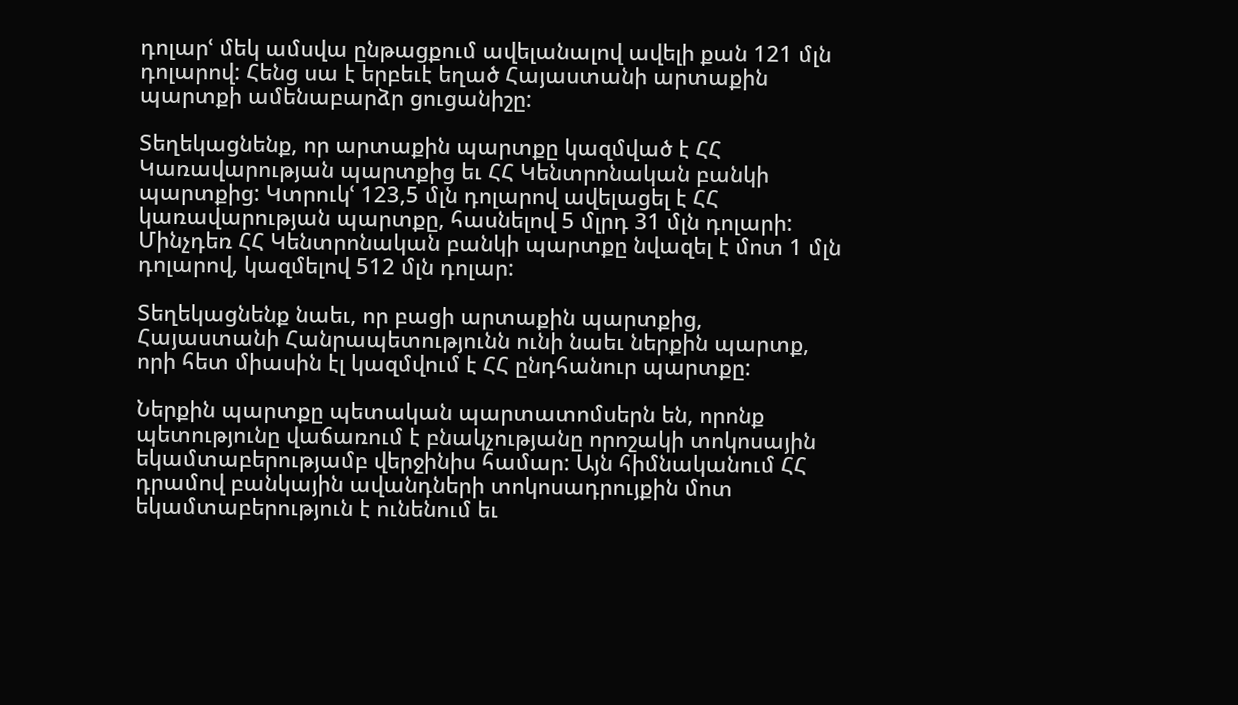դոլարՙ մեկ ամսվա ընթացքում ավելանալով ավելի քան 121 մլն դոլարով: Հենց սա է երբեւէ եղած Հայաստանի արտաքին պարտքի ամենաբարձր ցուցանիշը:

Տեղեկացնենք, որ արտաքին պարտքը կազմված է ՀՀ Կառավարության պարտքից եւ ՀՀ Կենտրոնական բանկի պարտքից: Կտրուկՙ 123,5 մլն դոլարով ավելացել է ՀՀ կառավարության պարտքը, հասնելով 5 մլրդ 31 մլն դոլարի: Մինչդեռ ՀՀ Կենտրոնական բանկի պարտքը նվազել է մոտ 1 մլն դոլարով, կազմելով 512 մլն դոլար:

Տեղեկացնենք նաեւ, որ բացի արտաքին պարտքից, Հայաստանի Հանրապետությունն ունի նաեւ ներքին պարտք, որի հետ միասին էլ կազմվում է ՀՀ ընդհանուր պարտքը:

Ներքին պարտքը պետական պարտատոմսերն են, որոնք պետությունը վաճառում է բնակչությանը որոշակի տոկոսային եկամտաբերությամբ վերջինիս համար: Այն հիմնականում ՀՀ դրամով բանկային ավանդների տոկոսադրույքին մոտ եկամտաբերություն է ունենում եւ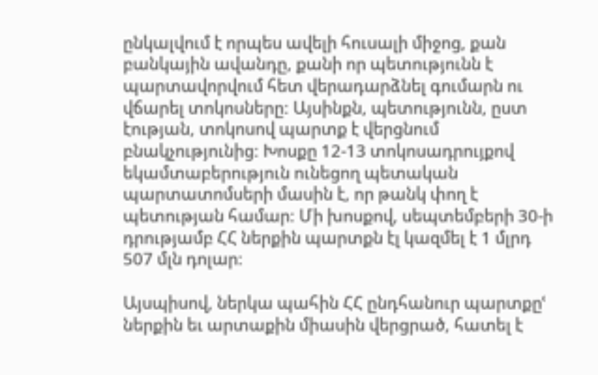ընկալվում է որպես ավելի հուսալի միջոց, քան բանկային ավանդը, քանի որ պետությունն է պարտավորվում հետ վերադարձնել գումարն ու վճարել տոկոսները: Այսինքն, պետությունն, ըստ էության, տոկոսով պարտք է վերցնում բնակչությունից: Խոսքը 12-13 տոկոսադրույքով եկամտաբերություն ունեցող պետական պարտատոմսերի մասին է, որ թանկ փող է պետության համար: Մի խոսքով, սեպտեմբերի 30-ի դրությամբ ՀՀ ներքին պարտքն էլ կազմել է 1 մլրդ 507 մլն դոլար:

Այսպիսով, ներկա պահին ՀՀ ընդհանուր պարտքըՙ ներքին եւ արտաքին միասին վերցրած, հատել է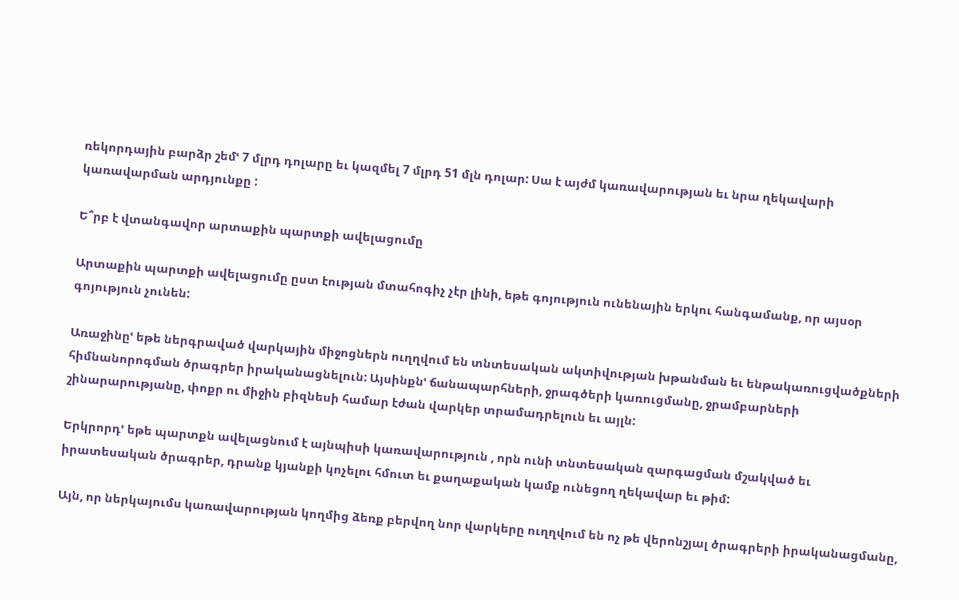ռեկորդային բարձր շեմՙ 7 մլրդ դոլարը եւ կազմել 7 մլրդ 51 մլն դոլար: Սա է այժմ կառավարության եւ նրա ղեկավարի կառավարման արդյունքը :

Ե՞րբ է վտանգավոր արտաքին պարտքի ավելացումը

Արտաքին պարտքի ավելացումը ըստ էության մտահոգիչ չէր լինի, եթե գոյություն ունենային երկու հանգամանք, որ այսօր գոյություն չունեն:

Առաջինըՙ եթե ներգրաված վարկային միջոցներն ուղղվում են տնտեսական ակտիվության խթանման եւ ենթակառուցվածքների հիմնանորոգման ծրագրեր իրականացնելուն: Այսինքնՙ ճանապարհների, ջրագծերի կառուցմանը, ջրամբարների շինարարությանը, փոքր ու միջին բիզնեսի համար էժան վարկեր տրամադրելուն եւ այլն:

Երկրորդՙ եթե պարտքն ավելացնում է այնպիսի կառավարություն , որն ունի տնտեսական զարգացման մշակված եւ իրատեսական ծրագրեր, դրանք կյանքի կոչելու հմուտ եւ քաղաքական կամք ունեցող ղեկավար եւ թիմ:

Այն, որ ներկայումս կառավարության կողմից ձեռք բերվող նոր վարկերը ուղղվում են ոչ թե վերոնշյալ ծրագրերի իրականացմանը,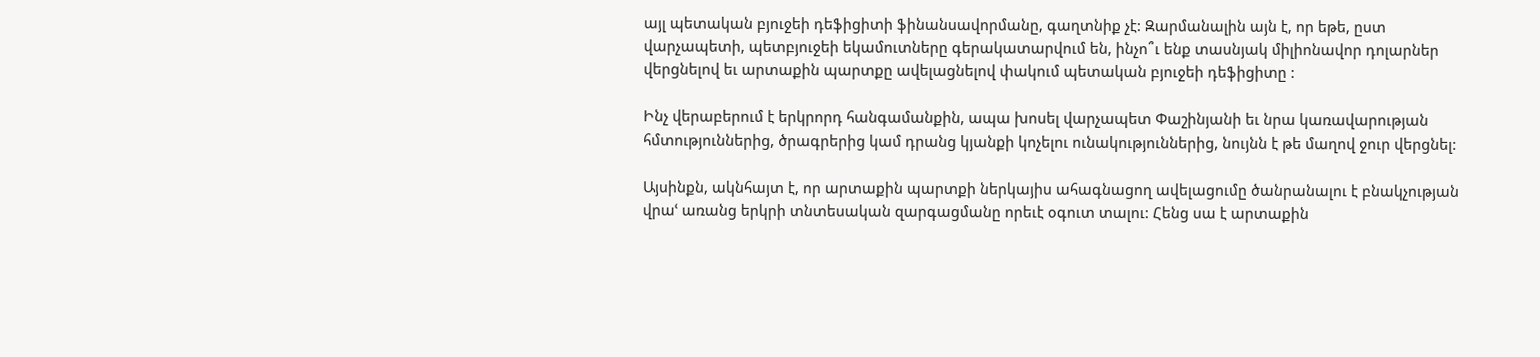այլ պետական բյուջեի դեֆիցիտի ֆինանսավորմանը, գաղտնիք չէ: Զարմանալին այն է, որ եթե, ըստ վարչապետի, պետբյուջեի եկամուտները գերակատարվում են, ինչո՞ւ ենք տասնյակ միլիոնավոր դոլարներ վերցնելով եւ արտաքին պարտքը ավելացնելով փակում պետական բյուջեի դեֆիցիտը :

Ինչ վերաբերում է երկրորդ հանգամանքին, ապա խոսել վարչապետ Փաշինյանի եւ նրա կառավարության հմտություններից, ծրագրերից կամ դրանց կյանքի կոչելու ունակություններից, նույնն է թե մաղով ջուր վերցնել:

Այսինքն, ակնհայտ է, որ արտաքին պարտքի ներկայիս ահագնացող ավելացումը ծանրանալու է բնակչության վրաՙ առանց երկրի տնտեսական զարգացմանը որեւէ օգուտ տալու: Հենց սա է արտաքին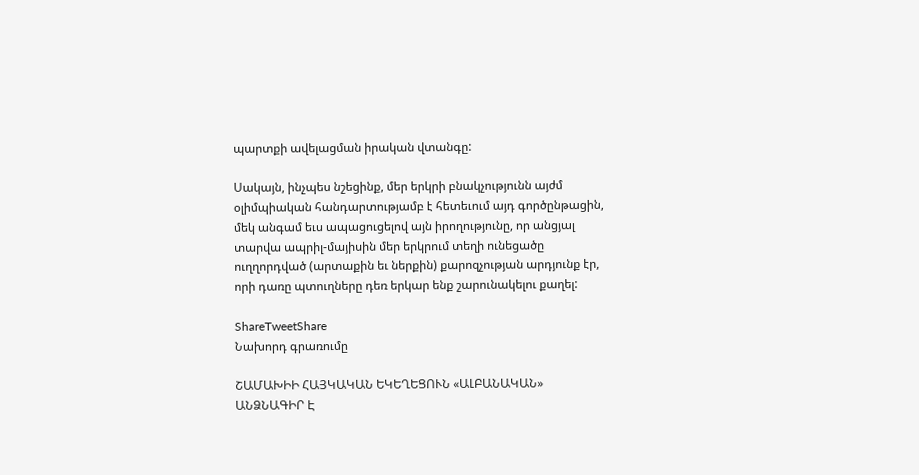պարտքի ավելացման իրական վտանգը:

Սակայն, ինչպես նշեցինք, մեր երկրի բնակչությունն այժմ օլիմպիական հանդարտությամբ է հետեւում այդ գործընթացին, մեկ անգամ եւս ապացուցելով այն իրողությունը, որ անցյալ տարվա ապրիլ-մայիսին մեր երկրում տեղի ունեցածը ուղղորդված (արտաքին եւ ներքին) քարոզչության արդյունք էր, որի դառը պտուղները դեռ երկար ենք շարունակելու քաղել:

ShareTweetShare
Նախորդ գրառումը

ՇԱՄԱԽԻԻ ՀԱՅԿԱԿԱՆ ԵԿԵՂԵՑՈՒՆ «ԱԼԲԱՆԱԿԱՆ» ԱՆՁՆԱԳԻՐ Է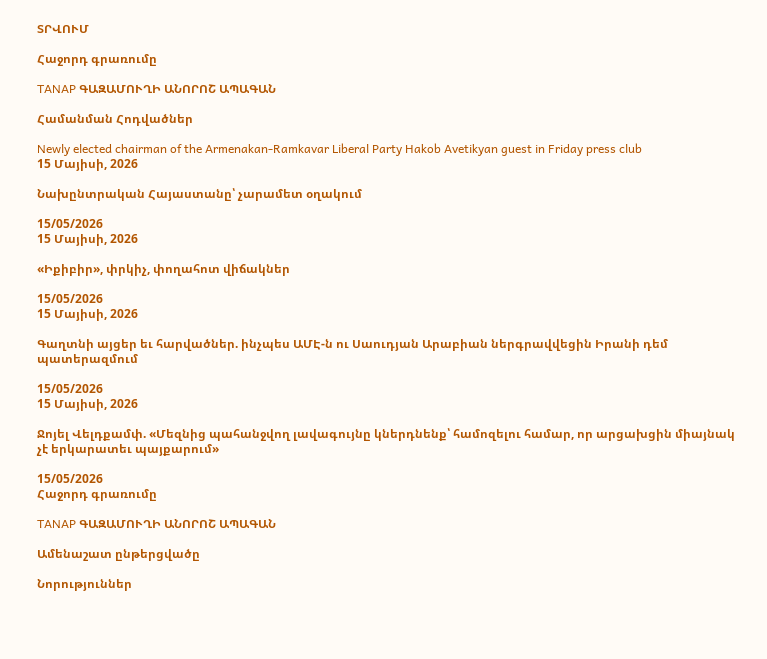ՏՐՎՈՒՄ

Հաջորդ գրառումը

TANAP ԳԱԶԱՄՈՒՂԻ ԱՆՈՐՈՇ ԱՊԱԳԱՆ

Համանման Հոդվածներ

Newly elected chairman of the Armenakan-Ramkavar Liberal Party Hakob Avetikyan guest in Friday press club
15 Մայիսի, 2026

Նախընտրական Հայաստանը՝ չարամետ օղակում

15/05/2026
15 Մայիսի, 2026

«Իքիբիր», փրկիչ, փողահոտ վիճակներ

15/05/2026
15 Մայիսի, 2026

Գաղտնի այցեր եւ հարվածներ. ինչպես ԱՄԷ-ն ու Սաուդյան Արաբիան ներգրավվեցին Իրանի դեմ պատերազմում

15/05/2026
15 Մայիսի, 2026

Ջոյել Վելդքամփ. «Մեզնից պահանջվող լավագույնը կներդնենք՝ համոզելու համար, որ արցախցին միայնակ չէ երկարատեւ պայքարում»

15/05/2026
Հաջորդ գրառումը

TANAP ԳԱԶԱՄՈՒՂԻ ԱՆՈՐՈՇ ԱՊԱԳԱՆ

Ամենաշատ ընթերցվածը

Նորություններ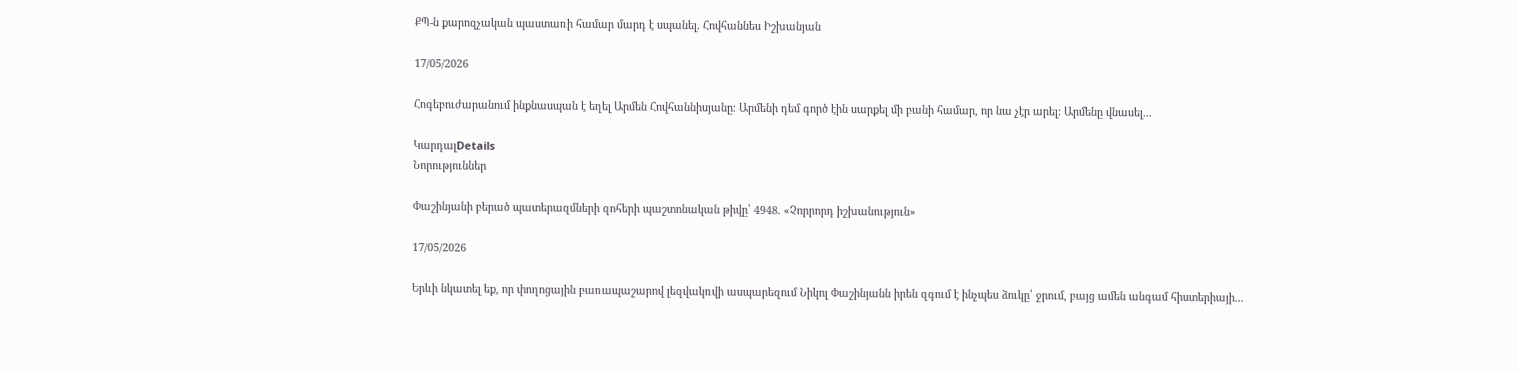ՔՊ-ն քարոզչական պաստառի համար մարդ է սպանել. Հովհաննես Իշխանյան

17/05/2026

Հոգեբուժարանում ինքնասպան է եղել Արմեն Հովհաննիսյանը։ Արմենի դեմ գործ էին սարքել մի բանի համար, որ նա չէր արել: Արմենը վնասել...

ԿարդալDetails
Նորություններ

Փաշինյանի բերած պատերազմների զոհերի պաշտոնական թիվը՝ 4948. «Չորրորդ իշխանություն»

17/05/2026

Երևի նկատել եք, որ փողոցային բառապաշարով լեզվակռվի ասպարեզում Նիկոլ Փաշինյանն իրեն զգում է ինչպես ձուկը՝ ջրում, բայց ամեն անգամ հիստերիայի...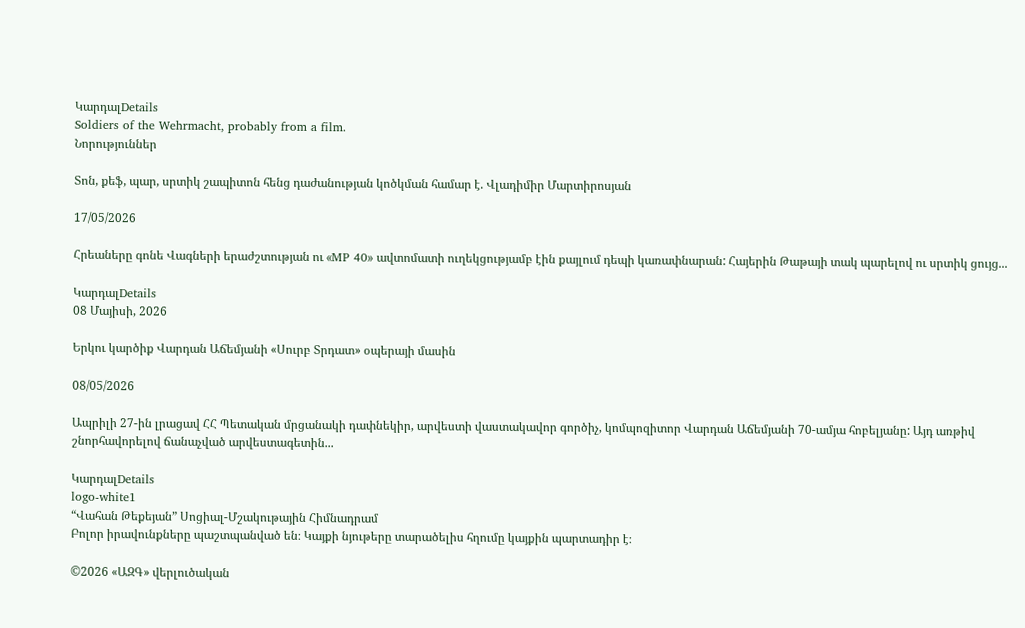ԿարդալDetails
Soldiers of the Wehrmacht, probably from a film.
Նորություններ

Տոն, քեֆ, պար, սրտիկ շապիտոն հենց դաժանության կոծկման համար է. Վլադիմիր Մարտիրոսյան

17/05/2026

Հրեաները գոնե Վագների երաժշտության ու «MP 40» ավտոմատի ուղեկցությամբ էին քայլում դեպի կառափնարան: Հայերին Թաթայի տակ պարելով ու սրտիկ ցույց...

ԿարդալDetails
08 Մայիսի, 2026

Երկու կարծիք Վարդան Աճեմյանի «Սուրբ Տրդատ» օպերայի մասին

08/05/2026

Ապրիլի 27-ին լրացավ ՀՀ Պետական մրցանակի դափնեկիր, արվեստի վաստակավոր գործիչ, կոմպոզիտոր Վարդան Աճեմյանի 70-ամյա հոբելյանը: Այդ առթիվ շնորհավորելով ճանաչված արվեստագետին...

ԿարդալDetails
logo-white1
“Վահան Թեքեյան” Սոցիալ-Մշակութային Հիմնադրամ
Բոլոր իրավունքները պաշտպանված են։ Կայքի նյութերը տարածելիս հղումը կայքին պարտադիր է։

©2026 «ԱԶԳ» վերլուծական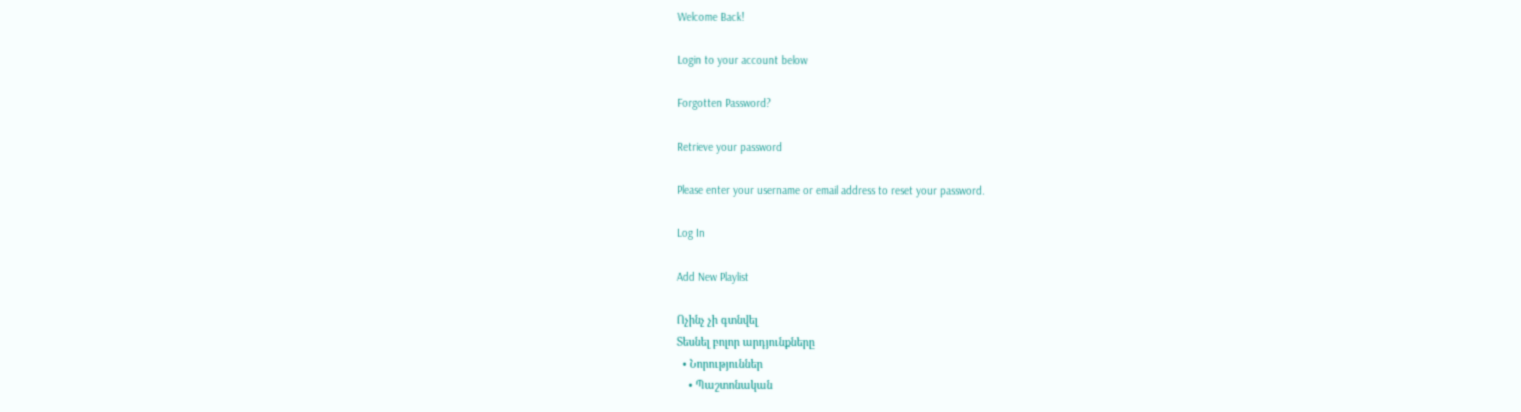Welcome Back!

Login to your account below

Forgotten Password?

Retrieve your password

Please enter your username or email address to reset your password.

Log In

Add New Playlist

Ոչինչ չի գտնվել
Տեսնել բոլոր արդյունքները
  • Նորություններ
    • Պաշտոնական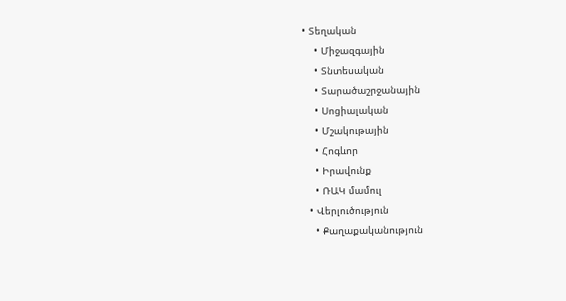• Տեղական
    • Միջազգային
    • Տնտեսական
    • Տարածաշրջանային
    • Սոցիալական
    • Մշակութային
    • Հոգևոր
    • Իրավունք
    • ՌԱԿ մամուլ
  • Վերլուծություն
    • Քաղաքականություն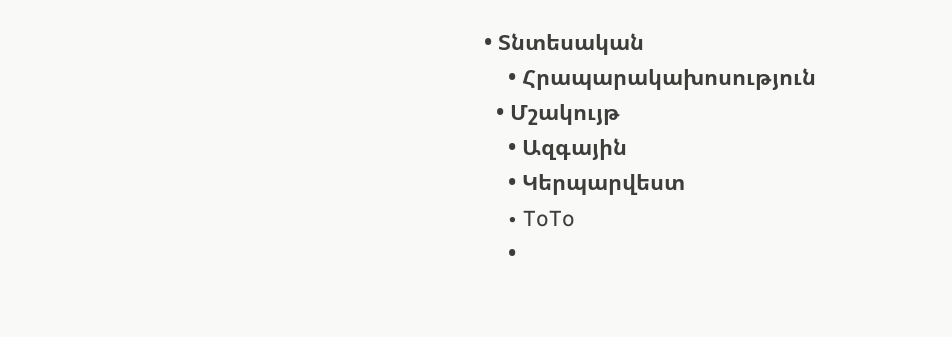• Տնտեսական
    • Հրապարակախոսություն
  • Մշակույթ
    • Ազգային
    • Կերպարվեստ
    • ToTo
    •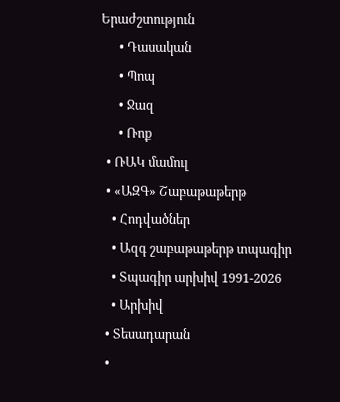Երաժշտություն
      • Դասական
      • Պոպ
      • Ջազ
      • Ռոք
  • ՌԱԿ մամուլ
  • «ԱԶԳ» Շաբաթաթերթ
    • Հոդվածներ
    • Ազգ շաբաթաթերթ տպագիր
    • Տպագիր արխիվ 1991-2026
    • Արխիվ
  • Տեսադարան
  •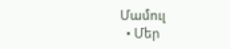Մամուլ
  • Մեր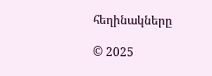հեղինակները

© 2025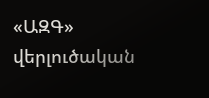«ԱԶԳ» վերլուծական